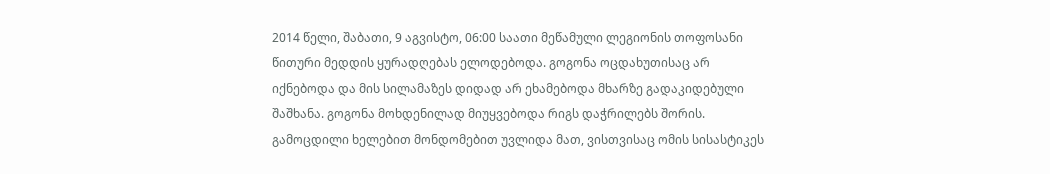2014 წელი, შაბათი, 9 აგვისტო, 06:00 საათი მეწამული ლეგიონის თოფოსანი წითური მედდის ყურადღებას ელოდებოდა. გოგონა ოცდახუთისაც არ იქნებოდა და მის სილამაზეს დიდად არ ეხამებოდა მხარზე გადაკიდებული შაშხანა. გოგონა მოხდენილად მიუყვებოდა რიგს დაჭრილებს შორის. გამოცდილი ხელებით მონდომებით უვლიდა მათ, ვისთვისაც ომის სისასტიკეს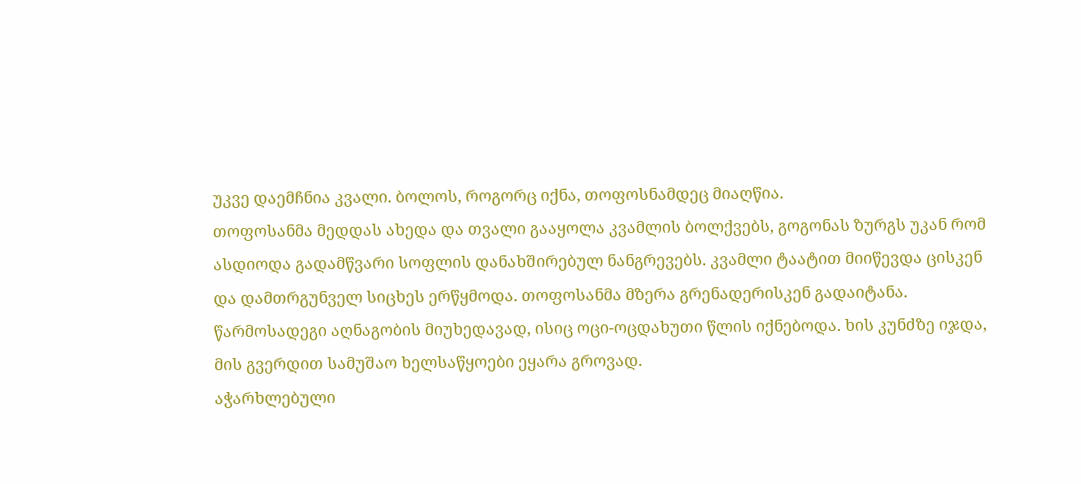უკვე დაემჩნია კვალი. ბოლოს, როგორც იქნა, თოფოსნამდეც მიაღწია.
თოფოსანმა მედდას ახედა და თვალი გააყოლა კვამლის ბოლქვებს, გოგონას ზურგს უკან რომ ასდიოდა გადამწვარი სოფლის დანახშირებულ ნანგრევებს. კვამლი ტაატით მიიწევდა ცისკენ და დამთრგუნველ სიცხეს ერწყმოდა. თოფოსანმა მზერა გრენადერისკენ გადაიტანა. წარმოსადეგი აღნაგობის მიუხედავად, ისიც ოცი-ოცდახუთი წლის იქნებოდა. ხის კუნძზე იჯდა, მის გვერდით სამუშაო ხელსაწყოები ეყარა გროვად.
აჭარხლებული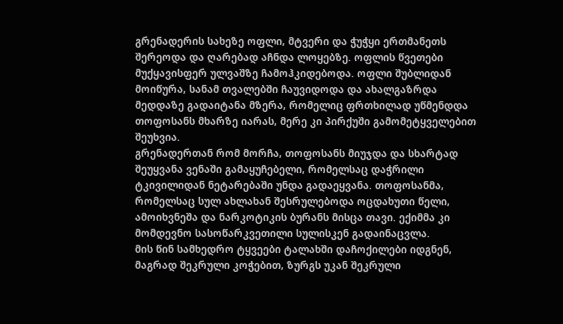გრენადერის სახეზე ოფლი, მტვერი და ჭუჭყი ერთმანეთს შერეოდა და ღარებად აჩნდა ლოყებზე. ოფლის წვეთები მუქყავისფერ ულვაშზე ჩამოჰკიდებოდა. ოფლი შუბლიდან მოიწურა, სანამ თვალებში ჩაუვიდოდა და ახალგაზრდა მედდაზე გადაიტანა მზერა, რომელიც ფრთხილად უწმენდდა თოფოსანს მხარზე იარას, მერე კი პირქუში გამომეტყველებით შეუხვია.
გრენადერთან რომ მორჩა, თოფოსანს მიუჯდა და სხარტად შეუყვანა ვენაში გამაყუჩებელი, რომელსაც დაჭრილი ტკივილიდან ნეტარებაში უნდა გადაეყვანა. თოფოსანმა, რომელსაც სულ ახლახან შესრულებოდა ოცდახუთი წელი, ამოიხვნეშა და ნარკოტიკის ბურანს მისცა თავი. ექიმმა კი მომდევნო სასოწარკვეთილი სულისკენ გადაინაცვლა.
მის წინ სამხედრო ტყვეები ტალახში დაჩოქილები იდგნენ, მაგრად შეკრული კოჭებით, ზურგს უკან შეკრული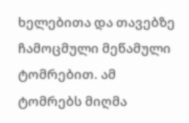ხელებითა და თავებზე ჩამოცმული მეწამული ტომრებით. ამ ტომრებს მიღმა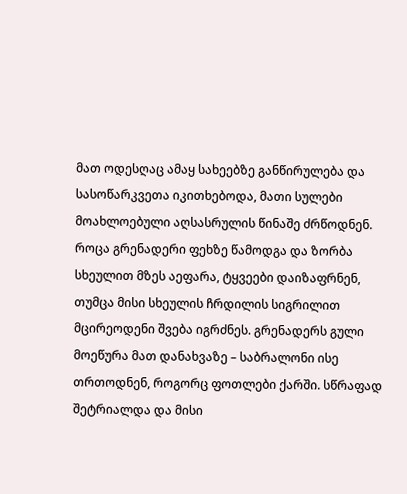მათ ოდესღაც ამაყ სახეებზე განწირულება და სასოწარკვეთა იკითხებოდა, მათი სულები მოახლოებული აღსასრულის წინაშე ძრწოდნენ.
როცა გრენადერი ფეხზე წამოდგა და ზორბა სხეულით მზეს აეფარა, ტყვეები დაიზაფრნენ, თუმცა მისი სხეულის ჩრდილის სიგრილით მცირეოდენი შვება იგრძნეს. გრენადერს გული მოეწურა მათ დანახვაზე – საბრალონი ისე თრთოდნენ, როგორც ფოთლები ქარში. სწრაფად შეტრიალდა და მისი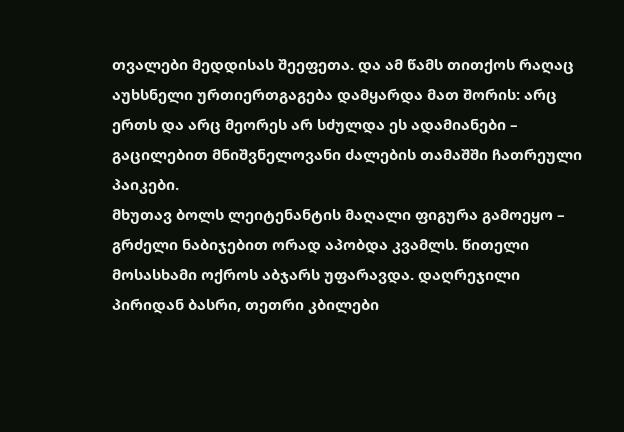თვალები მედდისას შეეფეთა. და ამ წამს თითქოს რაღაც აუხსნელი ურთიერთგაგება დამყარდა მათ შორის: არც ერთს და არც მეორეს არ სძულდა ეს ადამიანები – გაცილებით მნიშვნელოვანი ძალების თამაშში ჩათრეული პაიკები.
მხუთავ ბოლს ლეიტენანტის მაღალი ფიგურა გამოეყო – გრძელი ნაბიჯებით ორად აპობდა კვამლს. წითელი მოსასხამი ოქროს აბჯარს უფარავდა. დაღრეჯილი პირიდან ბასრი, თეთრი კბილები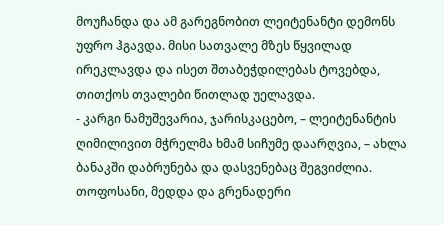მოუჩანდა და ამ გარეგნობით ლეიტენანტი დემონს უფრო ჰგავდა. მისი სათვალე მზეს წყვილად ირეკლავდა და ისეთ შთაბეჭდილებას ტოვებდა, თითქოს თვალები წითლად უელავდა.
- კარგი ნამუშევარია, ჯარისკაცებო, – ლეიტენანტის ღიმილივით მჭრელმა ხმამ სიჩუმე დაარღვია, – ახლა ბანაკში დაბრუნება და დასვენებაც შეგვიძლია.
თოფოსანი, მედდა და გრენადერი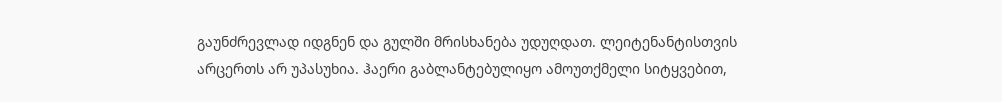გაუნძრევლად იდგნენ და გულში მრისხანება უდუღდათ. ლეიტენანტისთვის არცერთს არ უპასუხია. ჰაერი გაბლანტებულიყო ამოუთქმელი სიტყვებით,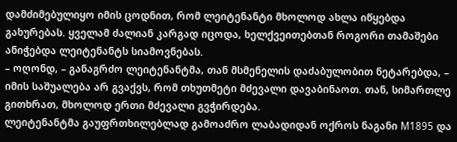დამძიმებულიყო იმის ცოდნით, რომ ლეიტენანტი მხოლოდ ახლა იწყებდა გახურებას. ყველამ ძალიან კარგად იცოდა, ხელქვეითებთან როგორი თამაშები ანიჭებდა ლეიტენანტს სიამოვნებას.
– ოღონდ, – განაგრძო ლეიტენანტმა, თან მსმენელის დაძაბულობით ნეტარებდა, – იმის საშუალება არ გვაქვს, რომ თხუთმეტი მძევალი დავაბინაოთ. თან, სიმართლე გითხრათ, მხოლოდ ერთი მძევალი გვჭირდება.
ლეიტენანტმა გაუფრთხილებლად გამოაძრო ლაბადიდან ოქროს ნაგანი М1895 და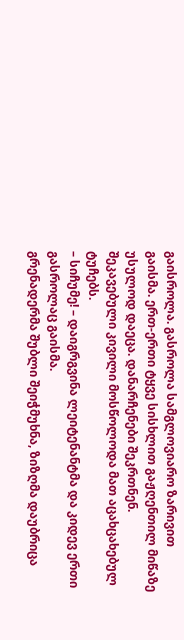გაისროლა. გასროლა სამგლოვიარო ზარივით გაისმა. ერთ-ერთი ტყვე სისხლით გაჟღენთილ მიწაზე უსულოდ დაეცა. დანარჩენები შეკრთნენ. შეკავებული კივილი მოსწოლოდა მათ აცახცახებულ ტუჩებს.
– სიჩუმე! – დაიგრგვინა ლეიტენანტმა და კიდევ ერთი გასროლაც გაისმა.
გრენადერმა შუბლი შეიჭმუხნა, ზიზღმა დაუბრიცა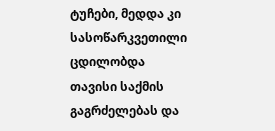ტუჩები, მედდა კი სასოწარკვეთილი ცდილობდა თავისი საქმის გაგრძელებას და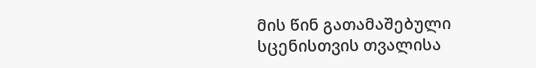მის წინ გათამაშებული სცენისთვის თვალისა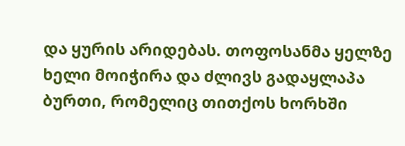და ყურის არიდებას. თოფოსანმა ყელზე ხელი მოიჭირა და ძლივს გადაყლაპა ბურთი, რომელიც თითქოს ხორხში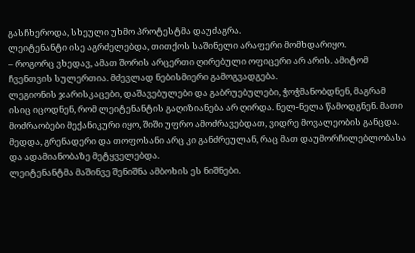გასჩხეროდა, სხეული უხმო პროტესტმა დაუძაგრა.
ლეიტენანტი ისე აგრძელებდა, თითქოს საშინელი არაფერი მომხდარიყო.
– როგორც ვხედავ, ამათ შორის არცერთი ღირებული ოფიცერი არ არის. ამიტომ ჩვენთვის სულერთია. მძევლად ნებისმიერი გამოგვადგება.
ლეგიონის ჯარისკაცები, დაშავებულები და გაბრუებულები, ჭოჭმანობდნენ, მაგრამ ისიც იცოდნენ, რომ ლეიტენანტის გაღიზიანება არ ღირდა. ნელ-ნელა წამოდგნენ. მათი მოძრაობები მექანიკური იყო, შიში უფრო ამოძრავებდათ, ვიდრე მოვალეობის განცდა.
მედდა, გრენადერი და თოფოსანი არც კი განძრეულან, რაც მათ დაუმორჩილებლობასა და ადამიანობაზე მეტყველებდა.
ლეიტენანტმა მაშინვე შენიშნა ამბოხის ეს ნიშნები.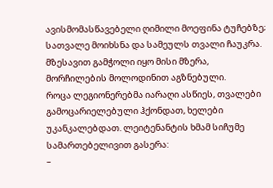ავისმომასწავებელი ღიმილი მოეფინა ტუჩებზე; სათვალე მოიხსნა და სამეულს თვალი ჩაუკრა. მზესავით გამჭოლი იყო მისი მზერა, მორჩილების მოლოდინით აგზნებული.
როცა ლეგიონერებმა იარაღი ასწიეს, თვალები გამოცარიელებული ჰქონდათ, ხელები უკანკალებდათ. ლეიტენანტის ხმამ სიჩუმე სამართებელივით გასერა:
–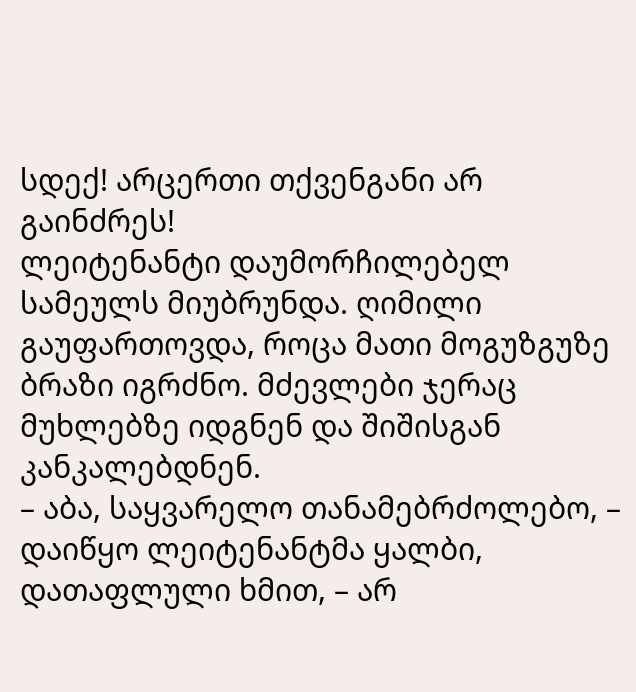სდექ! არცერთი თქვენგანი არ გაინძრეს!
ლეიტენანტი დაუმორჩილებელ სამეულს მიუბრუნდა. ღიმილი გაუფართოვდა, როცა მათი მოგუზგუზე ბრაზი იგრძნო. მძევლები ჯერაც მუხლებზე იდგნენ და შიშისგან კანკალებდნენ.
– აბა, საყვარელო თანამებრძოლებო, – დაიწყო ლეიტენანტმა ყალბი, დათაფლული ხმით, – არ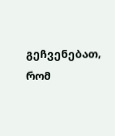გეჩვენებათ, რომ